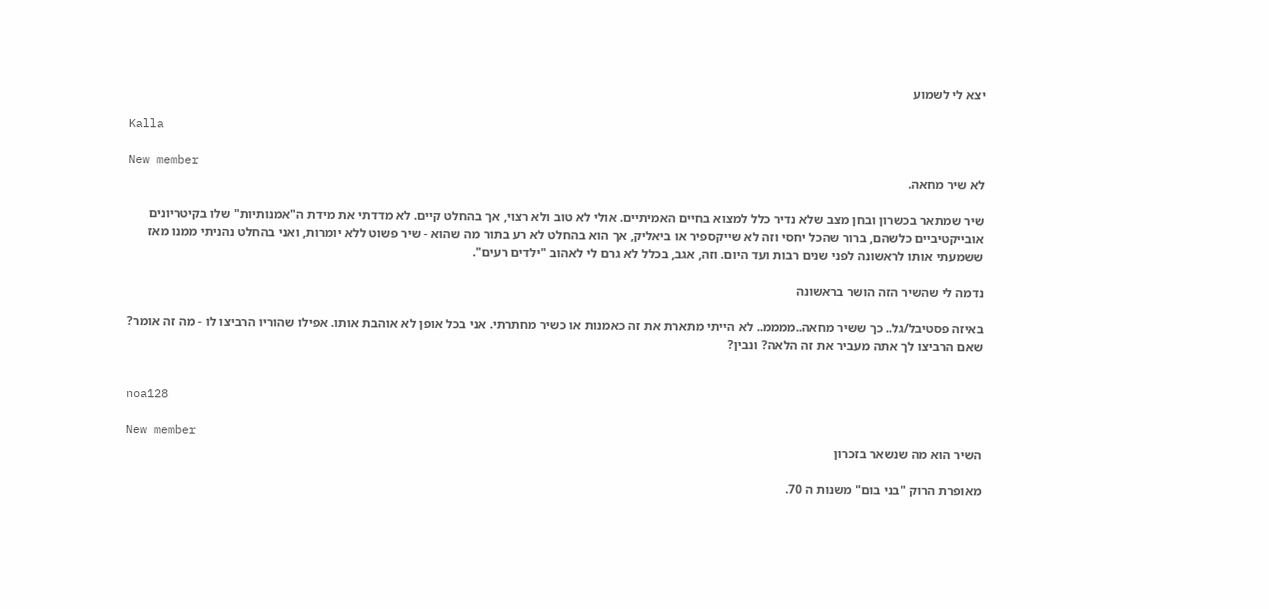יצא לי לשמוע

Kalla

New member
לא שיר מחאה.

שיר שמתאר בכשרון ובחן מצב שלא נדיר כלל למצוא בחיים האמיתיים. אולי לא טוב ולא רצוי, אך בהחלט קיים. לא מדדתי את מידת ה"אמנותיות" שלו בקיטריונים אובייקטיביים כלשהם, ברור שהכל יחסי וזה לא שייקספיר או ביאליק, אך הוא בהחלט לא רע בתור מה שהוא - שיר פשוט ללא יומרות, ואני בהחלט נהניתי ממנו מאז ששמעתי אותו לראשונה לפני שנים רבות ועד היום. וזה, אגב, בכלל לא גרם לי לאהוב "ילדים רעים".

נדמה לי שהשיר הזה הושר בראשונה

באיזה פסטיבל/גל.. כך ששיר מחאה..ממממ.. לא הייתי מתארת את זה כאמנות או כשיר מחתרתי. אני בכל אופן לא אוהבת אותו. אפילו שהוריו הרביצו לו - מה זה אומר? שאם הרביצו לך אתה מעביר את זה הלאה? ונבין?


noa128

New member
השיר הוא מה שנשאר בזכרון

מאופרת הרוק "בני בום" משנות ה 70.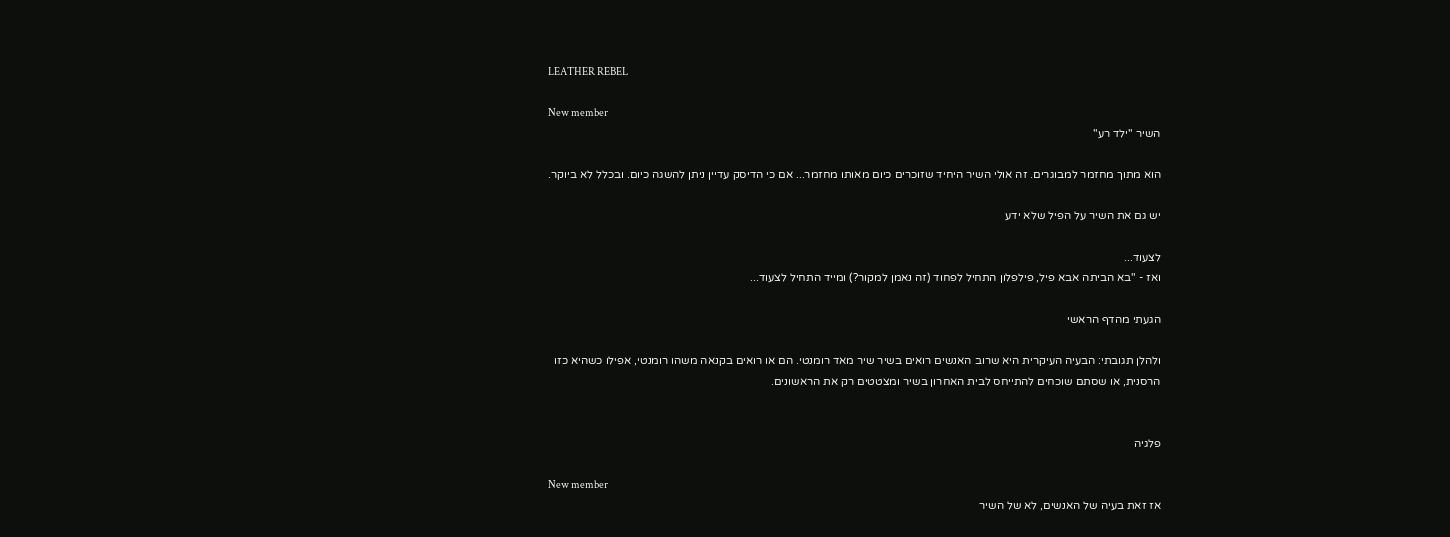LEATHER REBEL

New member
השיר "ילד רע"

הוא מתוך מחזמר למבוגרים. זה אולי השיר היחיד שזוכרים כיום מאותו מחזמר... אם כי הדיסק עדיין ניתן להשגה כיום. ובכלל לא ביוקר.

יש גם את השיר על הפיל שלא ידע

לצעוד...
ואז - "בא הביתה אבא פיל, פילפלון התחיל לפחוד (זה נאמן למקור?) ומייד התחיל לצעוד...

הגעתי מהדף הראשי

ולהלן תגובתי: הבעיה העיקרית היא שרוב האנשים רואים בשיר שיר מאד רומנטי. הם או רואים בקנאה משהו רומנטי, אפילו כשהיא כזו הרסנית, או שסתם שוכחים להתייחס לבית האחרון בשיר ומצטטים רק את הראשונים.


פלגיה

New member
אז זאת בעיה של האנשים, לא של השיר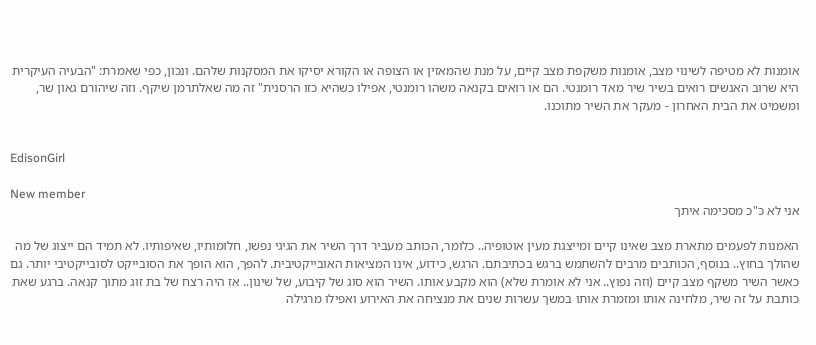אומנות לא מטיפה לשינוי מצב, אומנות משקפת מצב קיים, על מנת שהמאזין או הצופה או הקורא יסיקו את המסקנות שלהם. ונכון, כפי שאמרת: "הבעיה העיקרית היא שרוב האנשים רואים בשיר שיר מאד רומנטי. הם או רואים בקנאה משהו רומנטי, אפילו כשהיא כזו הרסנית" זה מה שאלתרמן שיקף. וזה שיהורם גאון שר, ומשמיט את הבית האחרון - מעקר את השיר מתוכנו.


EdisonGirl

New member
אני לא כ"כ מסכימה איתך

האמנות לפעמים מתארת מצב שאינו קיים ומייצגת מעין אוטופיה.. כלומר, הכותב מעביר דרך השיר את הגיגי נפשו, חלומותיו, שאיפותיו. לא תמיד הם ייצוג של מה שהולך בחוץ.. בנוסף, הכותבים מרבים להשתמש ברגש בכתיבתם. הרגש, כידוע, אינו המציאות האובייקטיבית. להפך, הוא הופך את הסובייקט לסובייקטיבי יותר. גם כאשר השיר משקף מצב קיים (וזה נפוץ.. אני לא אומרת שלא) הוא מקבע אותו. השיר הוא סוג של קיבוע, של שינון.. אז היה רצח של בת זוג מתוך קנאה. ברגע שאת כותבת על זה שיר, מלחינה אותו ומזמרת אותו במשך עשרות שנים את מנציחה את האירוע ואפילו מרגילה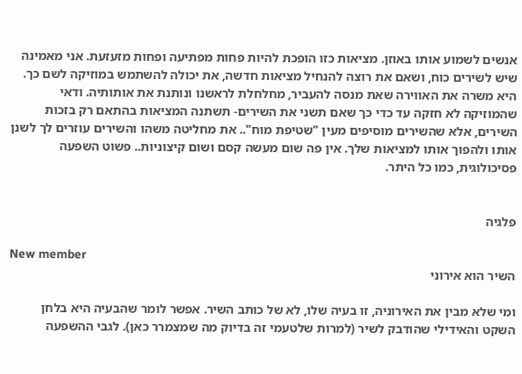אנשים לשמוע אותו באוזן. מציאות כזו הופכת להיות פחות מפתיעה ופחות מזעזעת. אני מאמינה שיש לשירים כוח, ושאם את רוצה להנחיל מציאות חדשה, את יכולה להשתמש במוזיקה לשם כך. היא משרה את האווירה שאת מנסה להעביר, מחלחלת לראשנו ונותנת את אותותיה. ודאי שהמוזיקה לא חזקה עד כדי כך שאם תשני את השירים- תשתנה המציאות בהתאם רק בזכות השירים, אלא שהשירים מוסיפים מעין "שטיפת מוח".. את מחליטה משהו והשירים עוזרים לך לשנן אותו ולהפוך אותו למציאות שלך. אין פה שום מעשה קסם ושום קיצוניות.. פשוט השפעה פסיכולוגית, כמו כל היתר.


פלגיה

New member
השיר הוא אירוני

ומי שלא מבין את האירוניה, זו בעיה שלו, לא של כותב השיר. אפשר לומר שהבעיה היא בלחן השקט והאידילי שהודבק לשיר (למרות שלטעמי זה בדיוק מה שמצמרר כאן). לגבי ההשפעה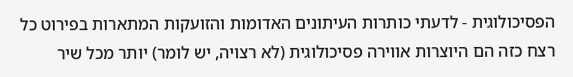הפסיכולוגית - לדעתי כותרות העיתונים האדומות והזועקות המתארות בפירוט כל רצח כזה הם היוצרות אווירה פסיכולוגית (לא רצויה, יש לומר) יותר מכל שיר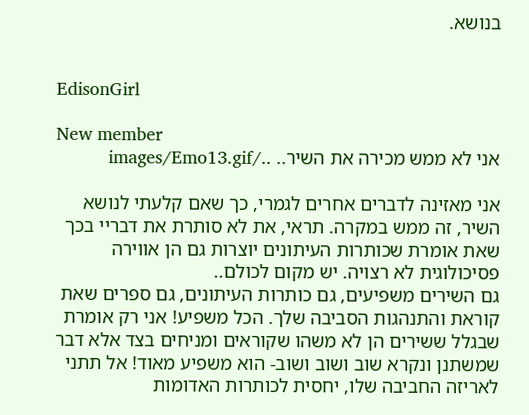בנושא.


EdisonGirl

New member
אני לא ממש מכירה את השיר.. ../images/Emo13.gif

אני מאזינה לדברים אחרים לגמרי, כך שאם קלעתי לנושא השיר, זה ממש במקרה. תראי, את לא סותרת את דבריי בכך שאת אומרת שכותרות העיתונים יוצרות גם הן אווירה פסיכולוגית לא רצויה. יש מקום לכולם..
גם השירים משפיעים, גם כותרות העיתונים, גם ספרים שאת קוראת והתנהגות הסביבה שלך. הכל משפיע! אני רק אומרת שבגלל ששירים הן לא משהו שקוראים ומניחים בצד אלא דבר שמשתנן ונקרא שוב ושוב ושוב- הוא משפיע מאוד! אל תתני לאריזה החביבה שלו, יחסית לכותרות האדומות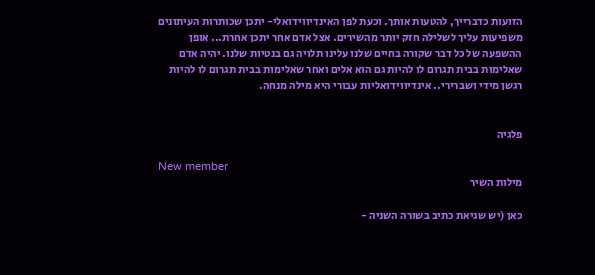הזועות כדברייך, להטעות אותך. וכעת לפן האינדיווידואלי- יתכן שכותרות העיתונים משפיעות עליך לשלילה חזק יותר מהשירים. אצל אדם אחר יתכן אחרת... אופן ההשפעה של כל דבר שקורה בחיים שלנו עלינו תלויה גם בנטיות שלנו. יהיה אדם שאלימות בבית תגרום לו להיות גם הוא אלים ואחר שאלימות בבית תגרום לו להיות רגשן מידי ושברירי.. אינדיווידואליות עבורי היא מילה מנחה.


פלגיה

New member
מילות השיר

כאן (יש שגיאת כתיב בשורה השניה -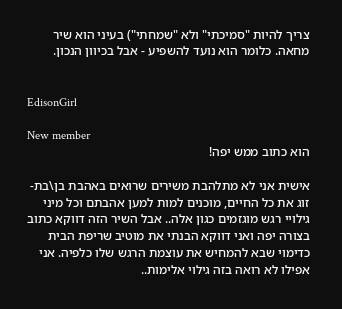צריך להיות "סמיכתי" ולא "שמחתי") בעיני הוא שיר מחאה. כלומר הוא נועד להשפיע - אבל בכיוון הנכון.


EdisonGirl

New member
הוא כתוב ממש יפה!

אישית אני לא מתלהבת משירים שרואים באהבת בן\בת-זוג את כל החיים, מוכנים למות למען אהבתם וכל מיני גילויי רגש מוגזמים כגון אלה.. אבל השיר הזה דווקא כתוב בצורה יפה ואני דווקא הבנתי את מוטיב שריפת הבית כדימוי שבא להמחיש את עוצמת הרגש שלו כלפיה. אני אפילו לא רואה בזה גילוי אלימות..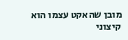מובן שהאקט עצמו הוא קיצוני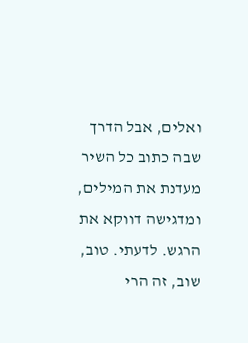ואלים, אבל הדרך שבה כתוב כל השיר מעדנת את המילים, ומדגישה דווקא את הרגש. לדעתי. טוב, שוב, זה הרי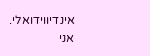אינדיווידואלי.
אני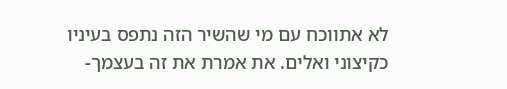לא אתווכח עם מי שהשיר הזה נתפס בעיניו כקיצוני ואלים. את אמרת את זה בעצמך-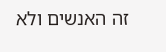זה האנשים ולא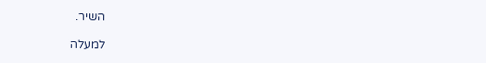השיר.

למעלה